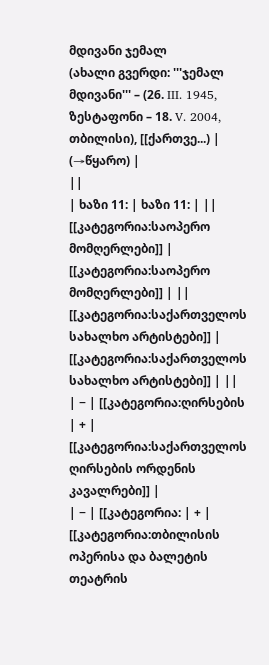მდივანი ჯემალ
(ახალი გვერდი: '''ჯემალ მდივანი''' – (26. III. 1945, ზესტაფონი – 18. V. 2004, თბილისი), [[ქართვე...) |
(→წყარო) |
||
| ხაზი 11: | ხაზი 11: | ||
[[კატეგორია:საოპერო მომღერლები]] | [[კატეგორია:საოპერო მომღერლები]] | ||
[[კატეგორია:საქართველოს სახალხო არტისტები]] | [[კატეგორია:საქართველოს სახალხო არტისტები]] | ||
| − | [[კატეგორია:ღირსების | + | [[კატეგორია:საქართველოს ღირსების ორდენის კავალრები]] |
| − | [[კატეგორია: | + | [[კატეგორია:თბილისის ოპერისა და ბალეტის თეატრის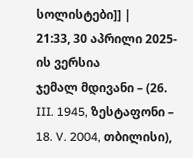სოლისტები]] |
21:33, 30 აპრილი 2025-ის ვერსია
ჯემალ მდივანი – (26. III. 1945, ზესტაფონი – 18. V. 2004, თბილისი),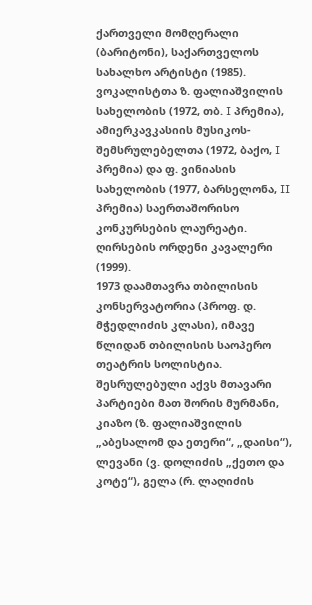ქართველი მომღერალი (ბარიტონი), საქართველოს სახალხო არტისტი (1985). ვოკალისტთა ზ. ფალიაშვილის სახელობის (1972, თბ. I პრემია), ამიერკავკასიის მუსიკოს-შემსრულებელთა (1972, ბაქო, I პრემია) და ფ. ვინიასის სახელობის (1977, ბარსელონა, II პრემია) საერთაშორისო კონკურსების ლაურეატი. ღირსების ორდენი კავალერი (1999).
1973 დაამთავრა თბილისის კონსერვატორია (პროფ. დ. მჭედლიძის კლასი), იმავე წლიდან თბილისის საოპერო თეატრის სოლისტია. შესრულებული აქვს მთავარი პარტიები მათ შორის მურმანი, კიაზო (ზ. ფალიაშვილის „აბესალომ და ეთერი“, „დაისი“), ლევანი (ვ. დოლიძის „ქეთო და კოტე“), გელა (რ. ლაღიძის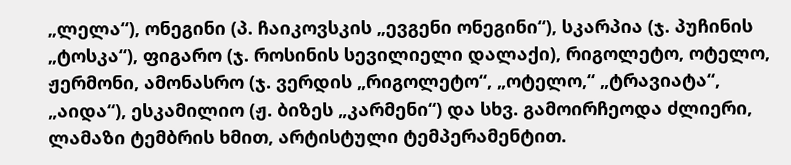„ლელა“), ონეგინი (პ. ჩაიკოვსკის „ევგენი ონეგინი“), სკარპია (ჯ. პუჩინის „ტოსკა“), ფიგარო (ჯ. როსინის სევილიელი დალაქი), რიგოლეტო, ოტელო, ჟერმონი, ამონასრო (ჯ. ვერდის „რიგოლეტო“, „ოტელო,“ „ტრავიატა“, „აიდა“), ესკამილიო (ჟ. ბიზეს „კარმენი“) და სხვ. გამოირჩეოდა ძლიერი, ლამაზი ტემბრის ხმით, არტისტული ტემპერამენტით.